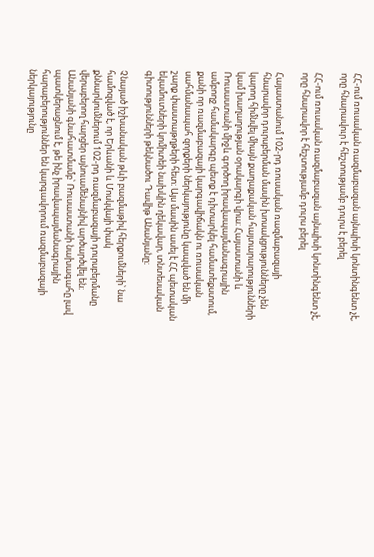ՀՀ-ում ռուսական ռազմաբազան այնպիսի կոնտինգենտ չէ, որը հնարավուր է հեշտությամբ դուրս է բերել

ՀՀ-ում ռուսական ռազմաբազան այնպիսի կոնտինգենտ չէ, որը հնարավոր է հեշտությամբ դուրս բերել

Հայաստանում 102-րդ ռուսական ռազմաբազայի հնարավոր դուրսբերման մասին խոսակցությունները չեն կարող հիմնվել միայն քաղաքական հայտարարությունների կամ խաղաղության օրակարգի վրա։ Հայաստանի և Ռուսաստանի միջև գործող իրավապայմանագրային ամբողջ համակարգը պետք է դիտարկել համատեքստում, քանի որ ռազմաբազայի կարգավիճակն ու ռուսական սահմանապահ զորքերի ներկայությունը կապված են մի շարք փաստաթղթերի հետ։ Այս մասին ասել է ՀՀ պետական եկամուտների կոմիտեի նախկին ղեկավար, տնտեսական գիտությունների թեկնածու Դավիթ Անանյանը։

Չնայած իշխանական թևի բազմաթիվ հերքումների՝ նա համոզված է, որ Երևանի և Մոսկվայի փակ քննարկումներում 102-րդ ռազմաբազայի դուրսբերմանը վերաբերող հարցեր այնուամենայնիվ արծարծվել են։ Անանյանի գնահատմամբ՝ Ռուսաստանի նախագահը լավ պատկերացնում է, թե ինչ իրավապայմանագրային հարաբերություններ են կարգավորում ռազմաբազայի ներկայությունը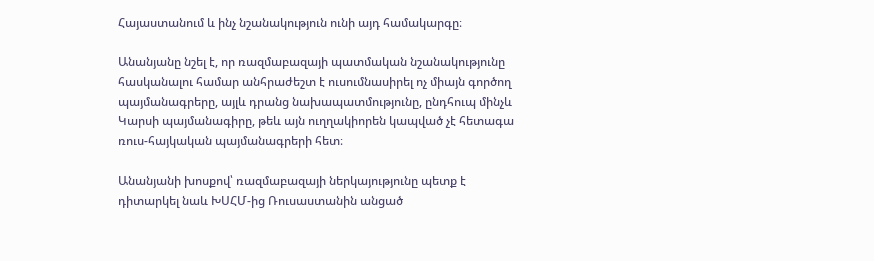Հայաստանում և ինչ նշանակություն ունի այդ համակարգը։

Անանյանը նշել է, որ ռազմաբազայի պատմական նշանակությունը հասկանալու համար անհրաժեշտ է ուսումնասիրել ոչ միայն գործող պայմանագրերը, այլև դրանց նախապատմությունը, ընդհուպ մինչև Կարսի պայմանագիրը, թեև այն ուղղակիորեն կապված չէ հետագա ռուս-հայկական պայմանագրերի հետ։

Անանյանի խոսքով՝ ռազմաբազայի ներկայությունը պետք է դիտարկել նաև ԽՍՀՄ-ից Ռուսաստանին անցած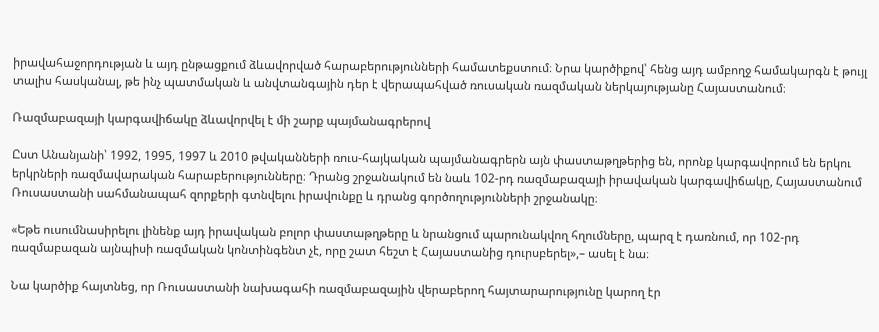իրավահաջորդության և այդ ընթացքում ձևավորված հարաբերությունների համատեքստում։ Նրա կարծիքով՝ հենց այդ ամբողջ համակարգն է թույլ տալիս հասկանալ, թե ինչ պատմական և անվտանգային դեր է վերապահված ռուսական ռազմական ներկայությանը Հայաստանում։

Ռազմաբազայի կարգավիճակը ձևավորվել է մի շարք պայմանագրերով

Ըստ Անանյանի՝ 1992, 1995, 1997 և 2010 թվականների ռուս-հայկական պայմանագրերն այն փաստաթղթերից են, որոնք կարգավորում են երկու երկրների ռազմավարական հարաբերությունները։ Դրանց շրջանակում են նաև 102-րդ ռազմաբազայի իրավական կարգավիճակը, Հայաստանում Ռուսաստանի սահմանապահ զորքերի գտնվելու իրավունքը և դրանց գործողությունների շրջանակը։

«Եթե ուսումնասիրելու լինենք այդ իրավական բոլոր փաստաթղթերը և նրանցում պարունակվող հղումները, պարզ է դառնում, որ 102-րդ ռազմաբազան այնպիսի ռազմական կոնտինգենտ չէ, որը շատ հեշտ է Հայաստանից դուրսբերել»,– ասել է նա։

Նա կարծիք հայտնեց, որ Ռուսաստանի նախագահի ռազմաբազային վերաբերող հայտարարությունը կարող էր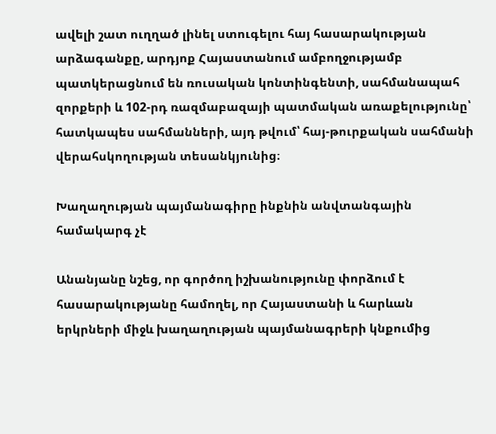ավելի շատ ուղղած լինել ստուգելու հայ հասարակության արձագանքը, արդյոք Հայաստանում ամբողջությամբ պատկերացնում են ռուսական կոնտինգենտի, սահմանապահ զորքերի և 102-րդ ռազմաբազայի պատմական առաքելությունը՝ հատկապես սահմանների, այդ թվում՝ հայ-թուրքական սահմանի վերահսկողության տեսանկյունից։

Խաղաղության պայմանագիրը ինքնին անվտանգային համակարգ չէ

Անանյանը նշեց, որ գործող իշխանությունը փորձում է հասարակությանը համողել, որ Հայաստանի և հարևան երկրների միջև խաղաղության պայմանագրերի կնքումից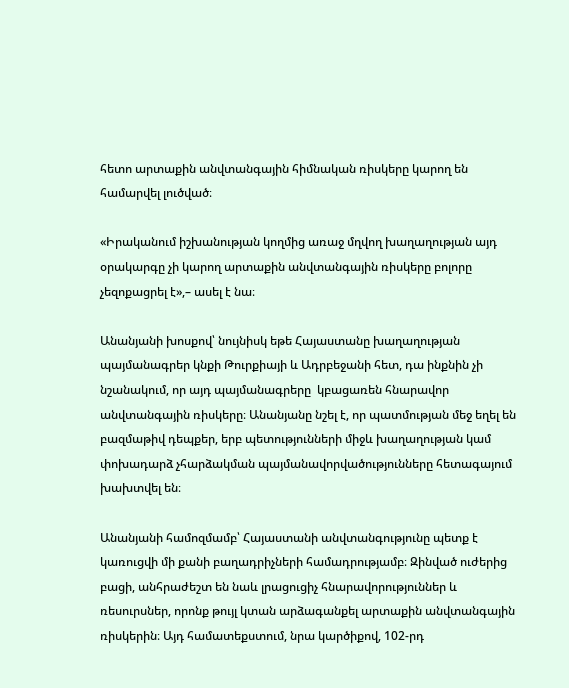հետո արտաքին անվտանգային հիմնական ռիսկերը կարող են համարվել լուծված։

«Իրականում իշխանության կողմից առաջ մղվող խաղաղության այդ օրակարգը չի կարող արտաքին անվտանգային ռիսկերը բոլորը չեզոքացրել է»,– ասել է նա։

Անանյանի խոսքով՝ նույնիսկ եթե Հայաստանը խաղաղության պայմանագրեր կնքի Թուրքիայի և Ադրբեջանի հետ, դա ինքնին չի նշանակում, որ այդ պայմանագրերը  կբացառեն հնարավոր անվտանգային ռիսկերը։ Անանյանը նշել է, որ պատմության մեջ եղել են բազմաթիվ դեպքեր, երբ պետությունների միջև խաղաղության կամ փոխադարձ չհարձակման պայմանավորվածությունները հետագայում խախտվել են։

Անանյանի համոզմամբ՝ Հայաստանի անվտանգությունը պետք է կառուցվի մի քանի բաղադրիչների համադրությամբ։ Զինված ուժերից բացի, անհրաժեշտ են նաև լրացուցիչ հնարավորություններ և ռեսուրսներ, որոնք թույլ կտան արձագանքել արտաքին անվտանգային ռիսկերին։ Այդ համատեքստում, նրա կարծիքով, 102-րդ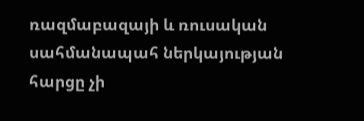ռազմաբազայի և ռուսական սահմանապահ ներկայության հարցը չի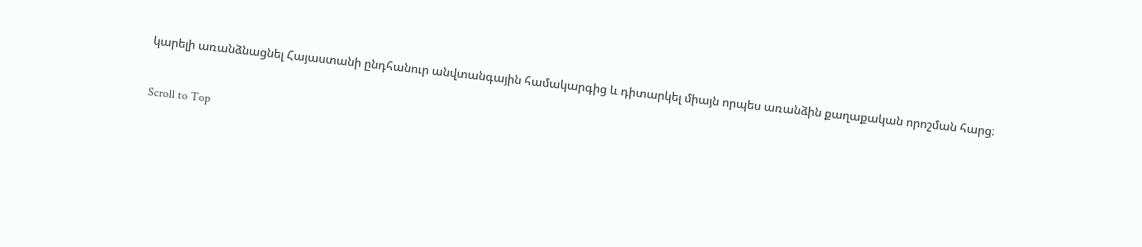կարելի առանձնացնել Հայաստանի ընդհանուր անվտանգային համակարգից և դիտարկել միայն որպես առանձին քաղաքական որոշման հարց։

Scroll to Top